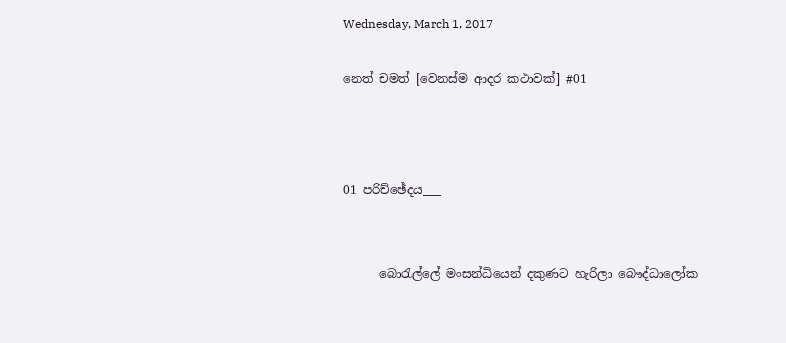Wednesday, March 1, 2017

නෙත් චමත් [වෙනස්ම ආදර කථාවක්] #01



01 පරිච්ඡේදය___


      බොරැල්ලේ මංසන්ධියෙන් දකුණට හැරිලා බෞද්ධාලෝක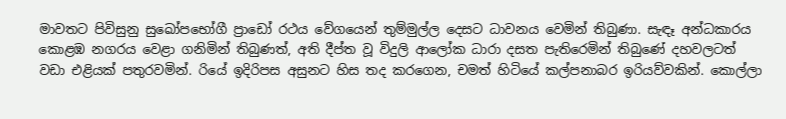මාවතට පිවිසුනු සුඛෝපභෝගී ප්‍රාඩෝ රථය වේගයෙන් තුම්මුල්ල දෙසට ධාවනය වෙමින් තිබුණා. සැඳෑ අන්ධකාරය කොළඹ නගරය වෙළා ගනිමින් තිබුණත්, අති දීප්ත වූ විදුලි ආලෝක ධාරා දසත පැතිරෙමින් තිබුණේ දහවලටත් වඩා එළියක් පතුරවමින්. රියේ ඉදිරිපස අසුනට හිස තද කරගෙන, චමත් හිටියේ කල්පනාබර ඉරියව්වකින්. කොල්ලා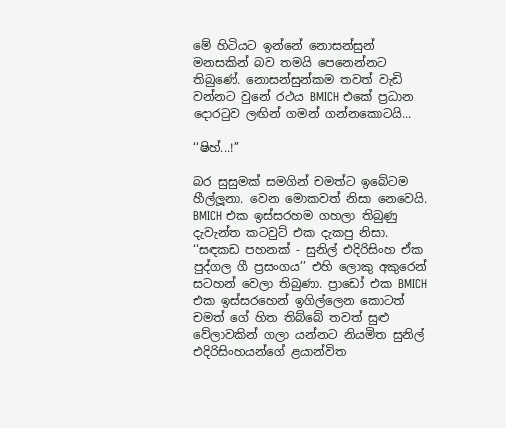මේ හිටියට ඉන්නේ නොසන්සුන් මනසකින් බව තමයි පෙනෙන්නට තිබුණේ. නොසන්සුන්කම තවත් වැඩි වන්නට වුනේ රථය BMICH එකේ ප්‍රධාන දොරටුව ලඟින් ගමන් ගන්නකොටයි...

‘‘ෂිහ්...!’’

බර සුසුමක් සමගින් චමත්ට ඉබේටම හීල්ලූනා. වෙන මොකවත් නිසා නෙවෙයි. BMICH එක ඉස්සරහම ගහලා තිබුණු දැවැන්ත කටවුට් එක දැකපු නිසා. ‘‘සඳකඩ පහනක් - සුනිල් එදිරිසිංහ ඒක පුද්ගල ගී ප්‍රසංගය’’ එහි ලොකු අකුරෙන් සටහන් වෙලා තිබුණා. ප්‍රාඩෝ එක BMICH එක ඉස්සරහෙන් ඉගිල්ලෙන කොටත් චමත් ගේ හිත තිබ්බේ තවත් සුළු වේලාවකින් ගලා යන්නට නියමිත සුනිල් එදිරිසිංහයන්ගේ ළයාන්විත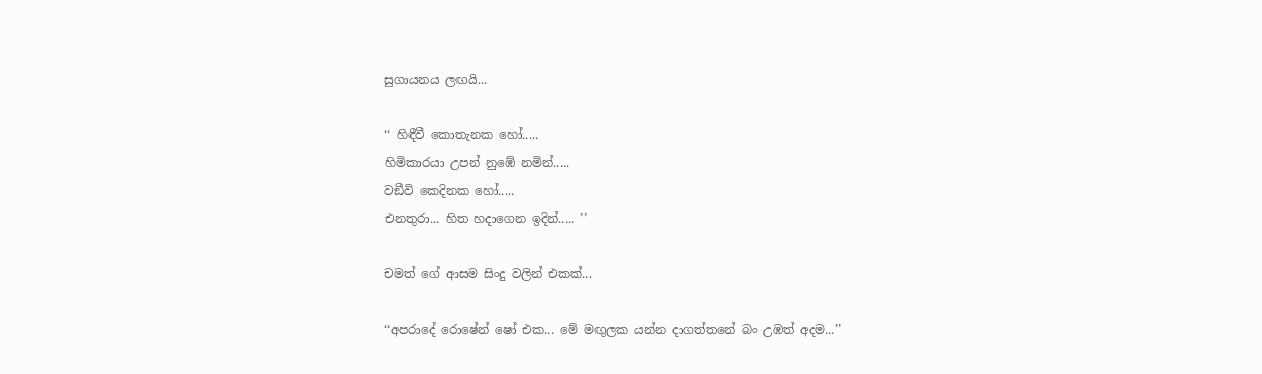සුගායනය ලඟයි...

‘‘ හිඳීවී කොතැනක හෝ.....
හිමිකාරයා උපන් නුඹේ නමින්.....
වඞීවි කෙදිනක හෝ.....
එනතුරා... හිත හදාගෙන ඉදින්..... ’’

චමත් ගේ ආසම සිංදු වලින් එකක්...

‘‘අපරාදේ රොෂේන් ෂෝ එක... මේ මඟුලක යන්න දාගත්තනේ බං උඹත් අදම...’’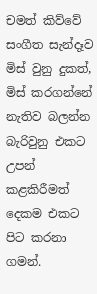චමත් කිව්වේ සංගීත සැන්දෑව මිස් වුනු දුකත්, මිස් කරගන්නේ නැතිව බලන්න බැරිවුනු එකට උපන් කළකිරීමත් දෙකම එකට පිට කරනා ගමන්.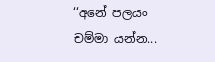‘‘අනේ පලයං චම්මා යන්න...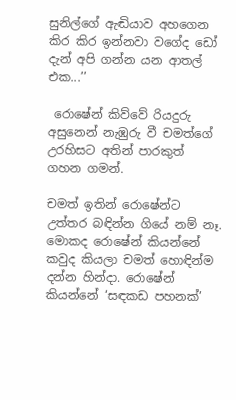සුනිල්ගේ ඇඬියාව අහගෙන කිර කිර ඉන්නවා වගේද ඩෝ දැන් අපි ගන්න යන ආතල් එක...’’

 රොෂේන් කිව්වේ රියදුරු අසුනෙන් නැඹුරු වී චමත්ගේ උරහිසට අතින් පාරකුත් ගහන ගමන්.

චමත් ඉතින් රොෂේන්ට උත්තර බඳින්න ගියේ නම් නෑ. මොකද රොෂේන් කියන්නේ කවුද කියලා චමත් හොඳින්ම දන්න හින්දා. රොෂේන් කියන්නේ ‘සඳකඩ පහනක්’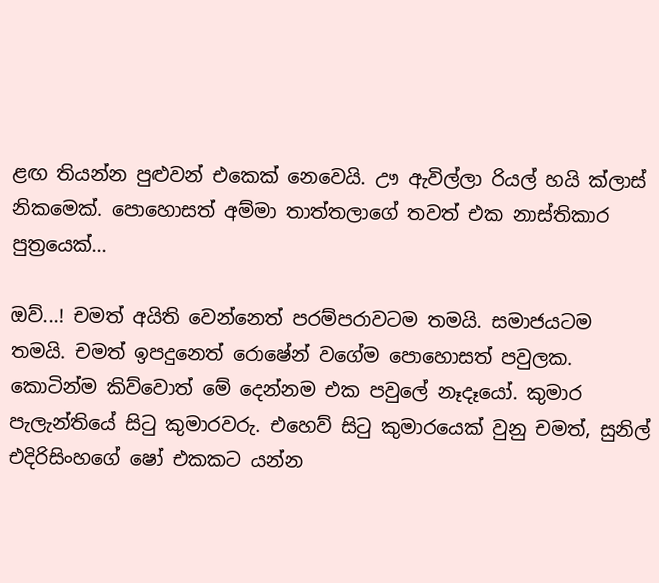ළඟ තියන්න පුළුවන් එකෙක් නෙවෙයි. ඌ ඇවිල්ලා රියල් හයි ක්ලාස් නිකමෙක්. පොහොසත් අම්මා තාත්තලාගේ තවත් එක නාස්තිකාර පුත්‍රයෙක්...

ඔව්...! චමත් අයිති වෙන්නෙත් පරම්පරාවටම තමයි. සමාජයටම තමයි. චමත් ඉපදුනෙත් රොෂේන් වගේම පොහොසත් පවුලක. කොටින්ම කිව්වොත් මේ දෙන්නම එක පවුලේ නෑදෑයෝ. කුමාර පැලැන්තියේ සිටු කුමාරවරු. එහෙව් සිටු කුමාරයෙක් වුනු චමත්, සුනිල් එදිරිසිංහගේ ෂෝ එකකට යන්න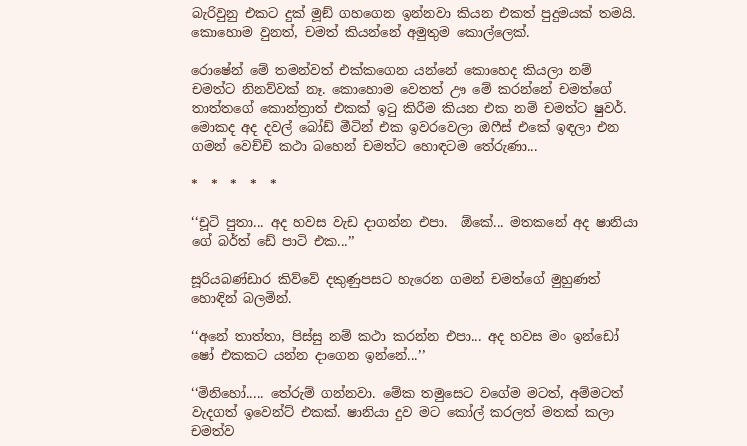බැරිවුනු එකට දුක් මූඞ් ගහගෙන ඉන්නවා කියන එකත් පුදුමයක් තමයි. කොහොම වුනත්, චමත් කියන්නේ අමුතුම කොල්ලෙක්.

රොෂේන් මේ තමන්වත් එක්කගෙන යන්නේ කොහෙද කියලා නම් චමත්ට නිනව්වක් නෑ. කොහොම වෙතත් ඌ මේ කරන්නේ චමත්ගේ තාත්තගේ කොන්ත්‍රාත් එකක් ඉටු කිරීම කියන එක නම් චමත්ට ෂුවර්. මොකද අද දවල් බෝඩ් මීටින් එක ඉවරවෙලා ඔෆීස් එකේ ඉඳලා එන ගමන් වෙච්චි කථා බහෙන් චමත්ට හොඳටම තේරුණා...

*  *  *  *  *

‘‘චූටි පුතා... අද හවස වැඩ දාගන්න එපා.  ඕකේ... මතකනේ අද ෂානියා ගේ බර්ත් ඩේ පාටි එක...’’

සූරියබණ්ඩාර කිව්වේ දකුණුපසට හැරෙන ගමන් චමත්ගේ මුහුණත් හොඳින් බලමින්.

‘‘අනේ තාත්තා, පිස්සු නම් කථා කරන්න එපා... අද හවස මං ඉන්ඩෝ ෂෝ එකකට යන්න දාගෙන ඉන්නේ...’’

‘‘මිනිහෝ..... තේරුම් ගන්නවා. මේක තමුසෙට වගේම මටත්, අම්මටත් වැදගත් ඉවෙන්ට් එකක්. ෂානියා දුව මට කෝල් කරලත් මතක් කලා චමත්ව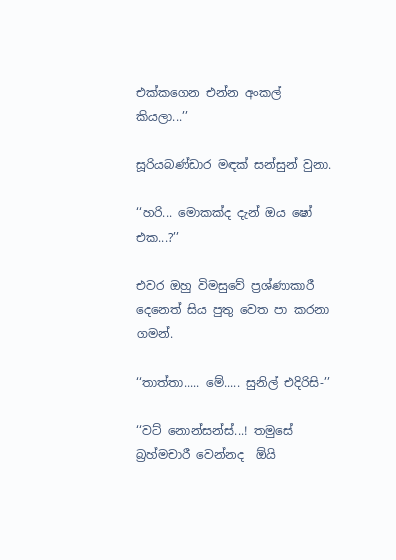එක්කගෙන එන්න අංකල් කියලා...’’

සූරියබණ්ඩාර මඳක් සන්සුන් වුනා.

‘‘හරි... මොකක්ද දැන් ඔය ෂෝ එක...?’’

එවර ඔහු විමසුවේ ප්‍රශ්ණාකාරී දෙනෙත් සිය පුතු වෙත පා කරනා ගමන්.

‘‘තාත්තා..... මේ..... සුනිල් එදිරිසි-’’

‘‘වට් නොන්සන්ස්...! තමුසේ බ්‍රහ්මචාරී වෙන්නද  ඕයි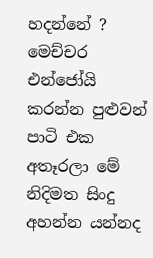හදන්නේ ? මෙච්චර එන්ජෝයි කරන්න පුළුවන් පාටි එක අතෑරලා මේ නිදිමත සිංදු අහන්න යන්නද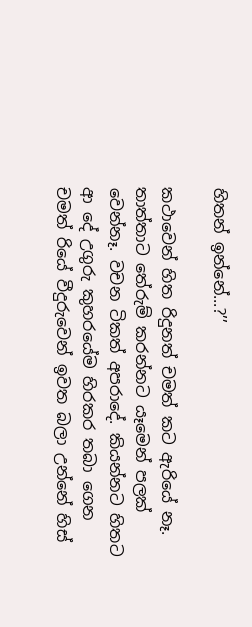හිතන් ඉන්නේ...?’’

කථාවෙන් හිත රිදුනත් චමත් කට ඇරියේ නෑ. තාත්තාට තේරුම් කරන්නට යෑමෙන් පලක් වෙන්නෑ. වචන ටිකත් අපරාදේ. කියන්නට හිතට ආ දේ උගුරු කුහරයේම හිරකර තබා ගෙන චමත් රියේ වීදුරුවෙන් ඉවත බලා උන්නේ හිස්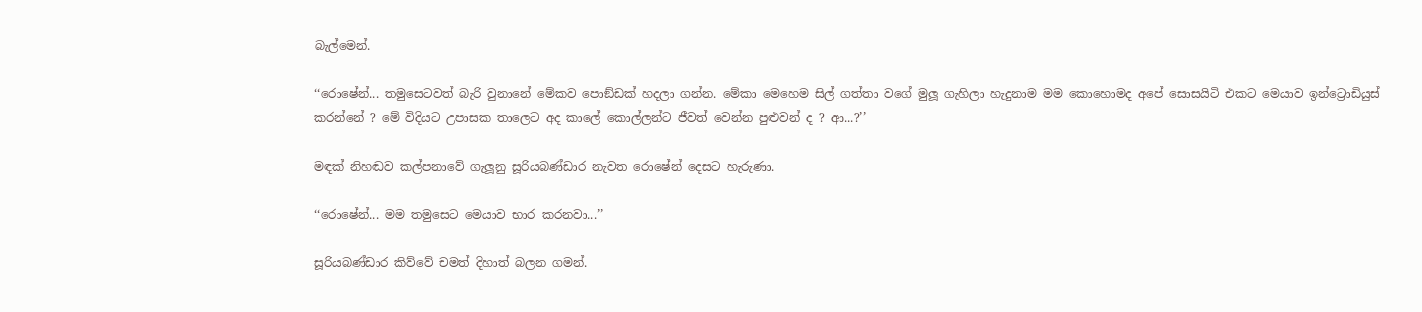බැල්මෙන්.

‘‘රොෂේන්... තමුසෙටවත් බැරි වුනානේ මේකව පොඞ්ඩක් හදලා ගන්න. මේකා මෙහෙම සිල් ගත්තා වගේ මුලූ ගැහිලා හැදුනාම මම කොහොමද අපේ සොසයිටි එකට මෙයාව ඉන්ට්‍රොඩියුස් කරන්නේ ? මේ විදියට උපාසක තාලෙට අද කාලේ කොල්ලන්ට ජීවත් වෙන්න පුළුවන් ද ? ආ...?’’

මඳක් නිහඬව කල්පනාවේ ගැලූනු සූරියබණ්ඩාර නැවත රොෂේන් දෙසට හැරුණා.

‘‘රොෂේන්... මම තමුසෙට මෙයාව භාර කරනවා...’’

සූරියබණ්ඩාර කිව්වේ චමත් දිහාත් බලන ගමන්.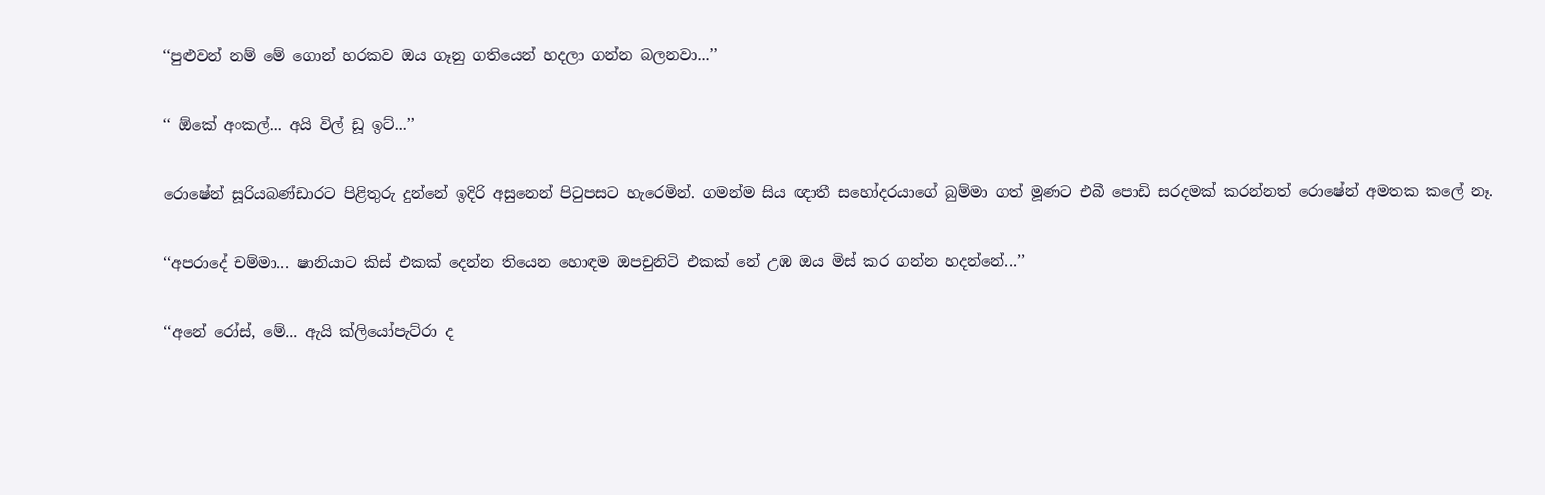‘‘පුළුවන් නම් මේ ගොන් හරකව ඔය ගෑනු ගතියෙන් හදලා ගන්න බලනවා...’’

‘‘ ඕකේ අංකල්... අයි විල් ඩූ ඉට්...’’

රොෂේන් සූරියබණ්ඩාරට පිළිතුරු දුන්නේ ඉදිරි අසුනෙන් පිටුපසට හැරෙමින්. ගමන්ම සිය ඥාතී සහෝදරයාගේ බුම්මා ගත් මූණට එබී පොඩි සරදමක් කරන්නත් රොෂේන් අමතක කලේ නෑ.

‘‘අපරාදේ චම්මා... ෂානියාට කිස් එකක් දෙන්න තියෙන හොඳම ඔපචුනිටි එකක් නේ උඹ ඔය මිස් කර ගන්න හදන්නේ...’’

‘‘අනේ රෝස්, මේ... ඇයි ක්ලියෝපැට්රා ද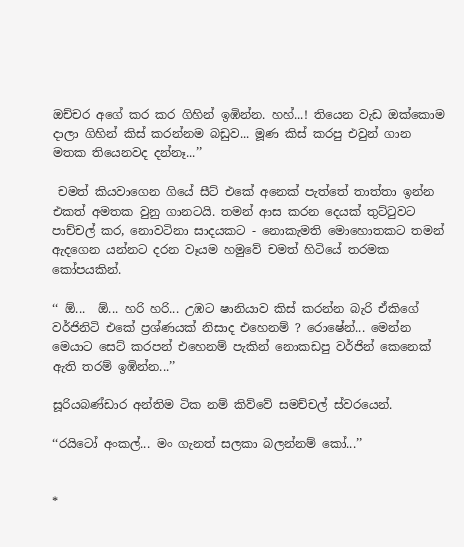ඔච්චර අගේ කර කර ගිහින් ඉඹින්න. හහ්...! තියෙන වැඩ ඔක්කොම දාලා ගිහින් කිස් කරන්නම බඩුව... මූණ කිස් කරපු එවුන් ගාන මතක තියෙනවද දන්නෑ...’’

 චමත් කියවාගෙන ගියේ සීට් එකේ අනෙක් පැත්තේ තාත්තා ඉන්න එකත් අමතක වුනු ගානටයි. තමන් ආස කරන දෙයක් තුට්ටුවට පාච්චල් කර, නොවටිනා සාදයකට - නොකැමති මොහොතකට තමන් ඇදගෙන යන්නට දරන වෑයම හමුවේ චමත් හිටියේ තරමක කෝපයකින්.

‘‘ ඕ...  ඕ... හරි හරි... උඹට ෂානියාව කිස් කරන්න බැරි ඒකිගේ වර්ජිනිටි එකේ ප්‍රශ්ණයක් නිසාද එහෙනම් ? රොෂේන්... මෙන්න මෙයාට සෙට් කරපන් එහෙනම් පැකින් නොකඩපු වර්ජින් කෙනෙක් ඇති තරම් ඉඹින්න...’’

සූරියබණ්ඩාර අන්තිම ටික නම් කිව්වේ සමච්චල් ස්වරයෙන්.

‘‘රයිටෝ අංකල්... මං ගැනත් සලකා බලන්නම් කෝ...’’


*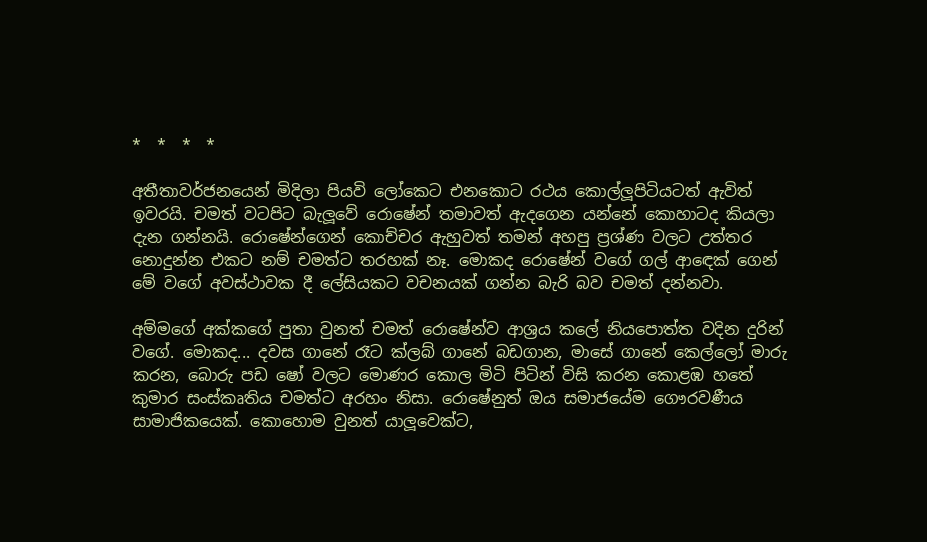*  *  *  *

අතීතාවර්ජනයෙන් මිදිලා පියවි ලෝකෙට එනකොට රථය කොල්ලූපිටියටත් ඇවිත් ඉවරයි. චමත් වටපිට බැලූවේ රොෂේන් තමාවත් ඇදගෙන යන්නේ කොහාටද කියලා දැන ගන්නයි. රොෂේන්ගෙන් කොච්චර ඇහුවත් තමන් අහපු ප්‍රශ්ණ වලට උත්තර නොදුන්න එකට නම් චමත්ට තරහක් නෑ. මොකද රොෂේන් වගේ ගල් ආඳෙක් ගෙන් මේ වගේ අවස්ථාවක දී ලේසියකට වචනයක් ගන්න බැරි බව චමත් දන්නවා.

අම්මගේ අක්කගේ පුතා වුනත් චමත් රොෂේන්ව ආශ්‍රය කලේ නියපොත්ත වදින දුරින් වගේ. මොකද... දවස ගානේ රෑට ක්ලබ් ගානේ බඩගාන, මාසේ ගානේ කෙල්ලෝ මාරු කරන, බොරු පඩ ෂෝ වලට මොණර කොල මිටි පිටින් විසි කරන කොළඹ හතේ කුමාර සංස්කෘතිය චමත්ට අරහං නිසා. රොෂේනුත් ඔය සමාජයේම ගෞරවණීය සාමාජිකයෙක්. කොහොම වුනත් යාලූවෙක්ට,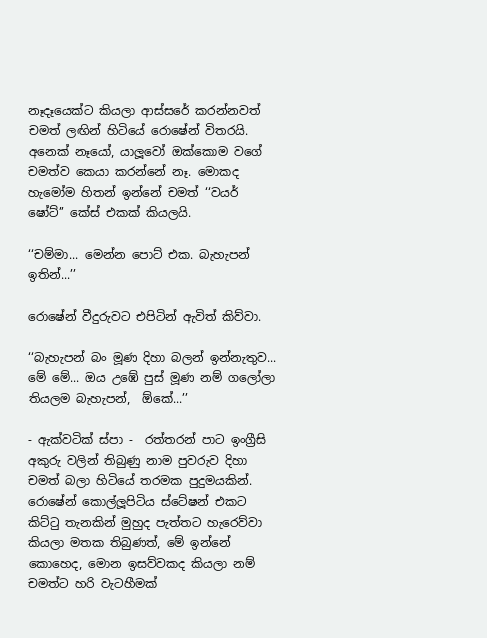නෑදෑයෙක්ට කියලා ආස්සරේ කරන්නවත් චමත් ලඟින් හිටියේ රොෂේන් විතරයි. අනෙක් නෑයෝ, යාලූවෝ ඔක්කොම වගේ චමත්ව කෙයා කරන්නේ නෑ. මොකද හැමෝම හිතන් ඉන්නේ චමත් ‘‘වයර් ෂෝට්’’ කේස් එකක් කියලයි.

‘‘චම්මා... මෙන්න පොට් එක. බැහැපන් ඉතින්...’’

රොෂේන් වීදුරුවට එපිටින් ඇවිත් කිව්වා.

‘‘බැහැපන් බං මූණ දිහා බලන් ඉන්නැතුව... මේ මේ... ඔය උඹේ පුස් මූණ නම් ගලෝලා තියලම බැහැපන්,  ඕකේ...’’

- ඇක්වටික් ස්පා -  රත්තරන් පාට ඉංග්‍රීසි අකුරු වලින් තිබුණු නාම පුවරුව දිහා චමත් බලා හිටියේ තරමක පුදුමයකින්. රොෂේන් කොල්ලූපිටිය ස්ටේෂන් එකට කිට්ටු තැනකින් මුහුද පැත්තට හැරෙව්වා කියලා මතක තිබුණත්, මේ ඉන්නේ කොහෙද, මොන ඉසව්වකද කියලා නම් චමත්ට හරි වැටහීමක්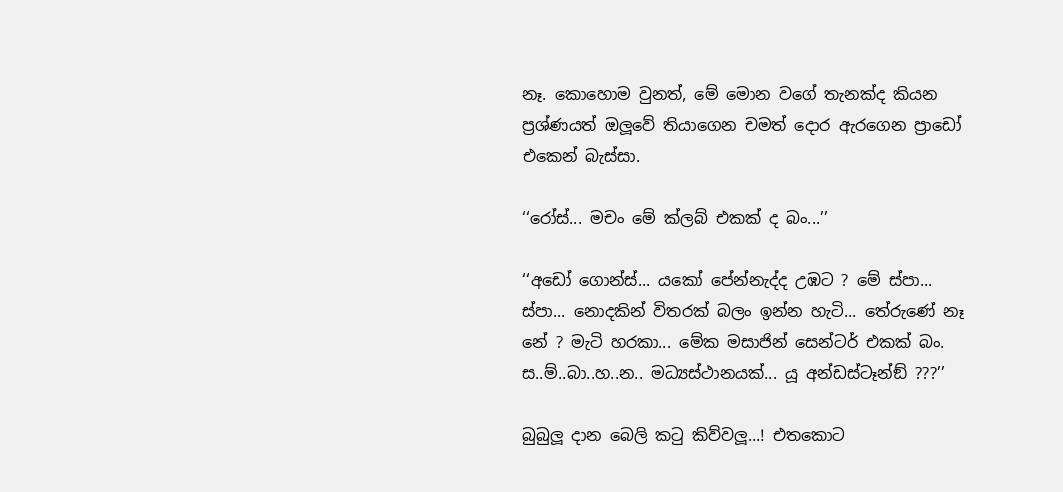නෑ. කොහොම වුනත්, මේ මොන වගේ තැනක්ද කියන ප්‍රශ්ණයත් ඔලූවේ තියාගෙන චමත් දොර ඇරගෙන ප්‍රාඩෝ එකෙන් බැස්සා.

‘‘රෝස්... මචං මේ ක්ලබ් එකක් ද බං...’’

‘‘අඩෝ ගොන්ස්... යකෝ පේන්නැද්ද උඹට ? මේ ස්පා... ස්පා... නොදකින් විතරක් බලං ඉන්න හැටි... තේරුණේ නෑ නේ ? මැටි හරකා... මේක මසාජින් සෙන්ටර් එකක් බං. ස..ම්..බා..හ..න.. මධ්‍යස්ථානයක්... යූ අන්ඩස්ටෑන්ඞ් ???’’

බුබුලූ දාන බෙලි කටු කිව්වලූ...! එතකොට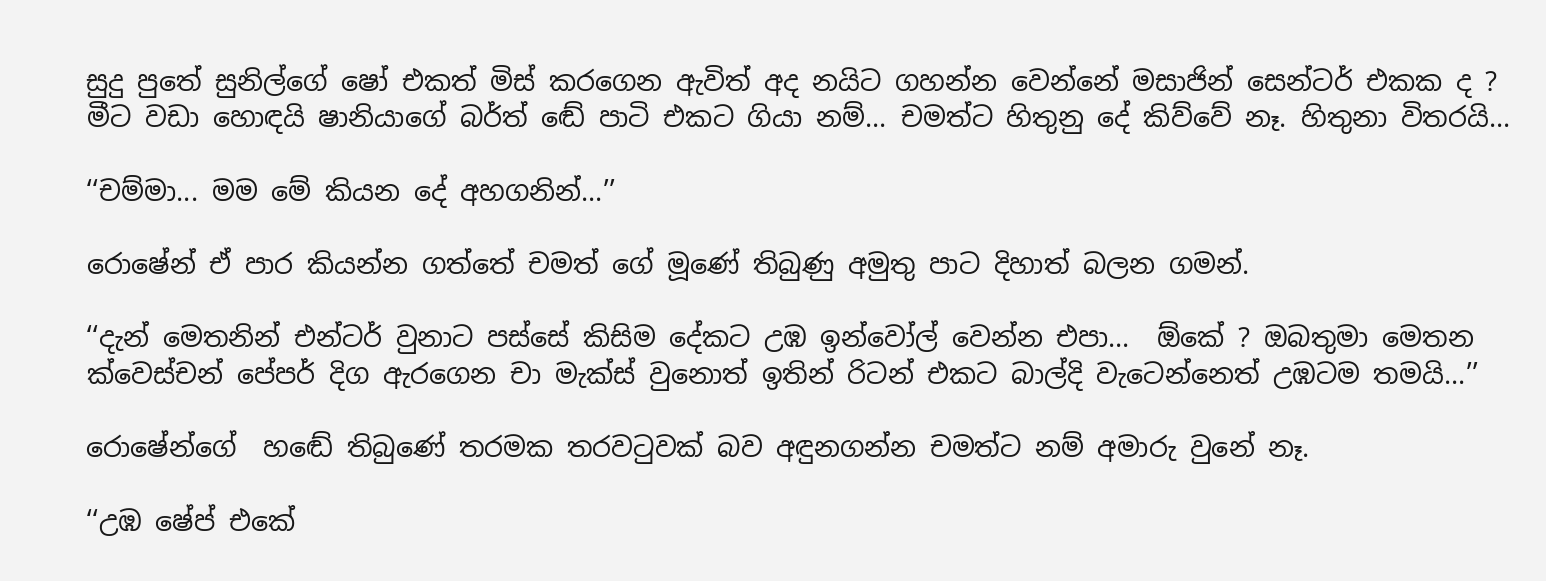සුදු පුතේ සුනිල්ගේ ෂෝ එකත් මිස් කරගෙන ඇවිත් අද නයිට ගහන්න වෙන්නේ මසාජින් සෙන්ටර් එකක ද ? මීට වඩා හොඳයි ෂානියාගේ බර්ත් ඬේ පාටි එකට ගියා නම්... චමත්ට හිතුනු දේ කිව්වේ නෑ. හිතුනා විතරයි...

‘‘චම්මා... මම මේ කියන දේ අහගනින්...’’

රොෂේන් ඒ පාර කියන්න ගත්තේ චමත් ගේ මූණේ තිබුණු අමුතු පාට දිහාත් බලන ගමන්.

‘‘දැන් මෙතනින් එන්ටර් වුනාට පස්සේ කිසිම දේකට උඹ ඉන්වෝල් වෙන්න එපා...  ඕකේ ? ඔබතුමා මෙතන ක්වෙස්චන් පේපර් දිග ඇරගෙන චා මැක්ස් වුනොත් ඉතින් රිටන් එකට බාල්දි වැටෙන්නෙත් උඹටම තමයි...’’

රොෂේන්ගේ  හ‍ඬේ තිබුණේ තරමක තරවටුවක් බව අඳුනගන්න චමත්ට නම් අමාරු වුනේ නෑ.

‘‘උඹ ෂේප් එකේ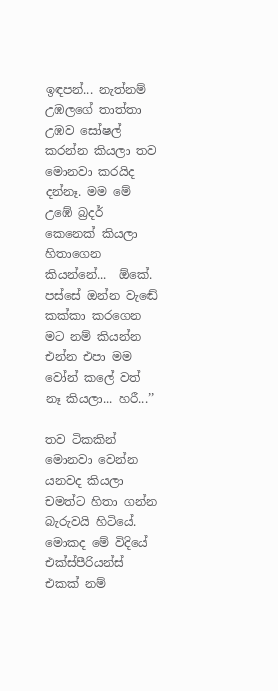ඉඳපන්... නැත්නම් උඹලගේ තාත්තා උඹව සෝෂල් කරන්න කියලා තව මොනවා කරයිද දන්නෑ. මම මේ උඹේ බ්‍රදර් කෙනෙක් කියලා හිතාගෙන කියන්නේ...  ඕකේ. පස්සේ ඔන්න වැඬේ කක්කා කරගෙන මට නම් කියන්න එන්න එපා මම වෝන් කලේ වත් නෑ කියලා... හරී...’’

තව ටිකකින් මොනවා වෙන්න යනවද කියලා චමත්ට හිතා ගන්න බැරුවයි හිටියේ. මොකද මේ විදියේ එක්ස්පීරියන්ස් එකක් නම්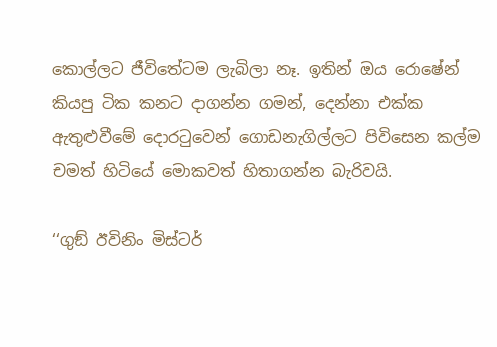කොල්ලට ජීවිතේටම ලැබිලා නෑ. ඉතින් ඔය රොෂේන් කියපු ටික කනට දාගන්න ගමන්, දෙන්නා එක්ක ඇතුළුවීමේ දොරටුවෙන් ගොඩනැගිල්ලට පිවිසෙන කල්ම චමත් හිටියේ මොකවත් හිතාගන්න බැරිවයි.

‘‘ගුඞ් ඊවිනිං මිස්ටර්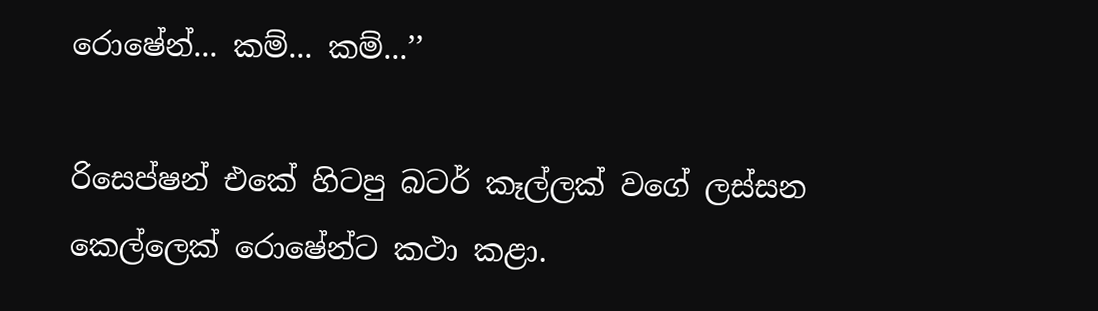රොෂේන්... කම්... කම්...’’

රිසෙප්ෂන් එකේ හිටපු බටර් කෑල්ලක් වගේ ලස්සන කෙල්ලෙක් රොෂේන්ට කථා කළා.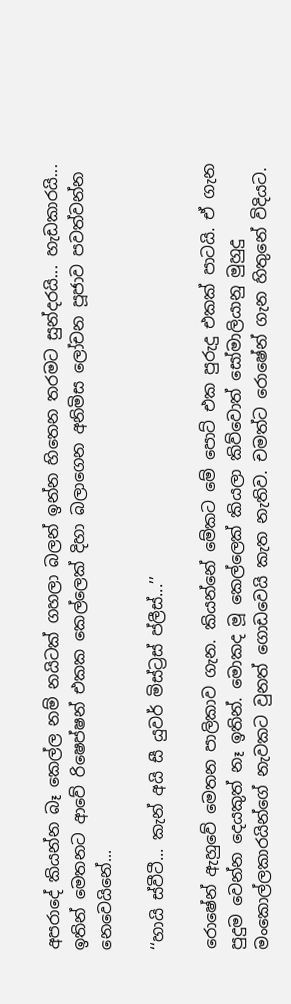අපරාදේ කියන්න බෑ කෙල්ල නම් නයිටක් ගහලා බලන් ඉන්න හිතෙන තරමට සුන්දරයි... හැඩකාරයි... ඉතින් මෙතනට ආවේ රිෂෙප්ෂන් එකක කෙල්ලෙක් දිහා බලාගෙන අනිමිස ලෝචන පූජාව පවත්වන්න නෙවෙයිනේ...

‘‘හායි ස්වීටී... කැන් අයි සී යුවර් මිස්ට්‍රස් ප්ලීස්...’’

රොෂේන් ඇහුවේ මෙතන පාලිකාව ගැන. කියන්නේ මේකට මේ පොට් එක පුරුදු එකක් පාටයි. ඒ ගැන පුදුම වෙන්න දෙයකුත් නෑ ඉතින්. මොකද මූ කෙල්ලෙක් කියලා කිව්වොත් සෝමාලියානු මුහුදු මංකොල්ලකාරයින්ගේ නැවකට වුනත් ගොඩවෙයි කැත නැතිව. චමත්ට රොෂේන් ගැන හිතුනේ විදියට.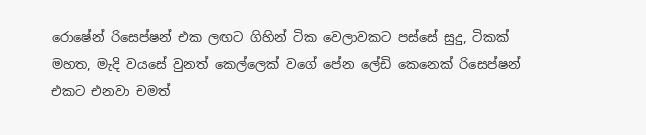රොෂේන් රිසෙප්ෂන් එක ලඟට ගිහින් ටික වෙලාවකට පස්සේ සුදු, ටිකක් මහත, මැදි වයසේ වුනත් කෙල්ලෙක් වගේ පේන ලේඩි කෙනෙක් රිසෙප්ෂන් එකට එනවා චමත්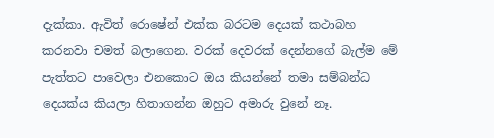දැක්කා. ඇවිත් රොෂේන් එක්ක බරටම දෙයක් කථාබහ කරනවා චමත් බලාගෙන. වරක් දෙවරක් දෙන්නගේ බැල්ම මේ පැත්තට පාවෙලා එනකොට ඔය කියන්නේ තමා සම්බන්ධ දෙයක්ය කියලා හිතාගන්න ඔහුට අමාරු වුනේ නෑ.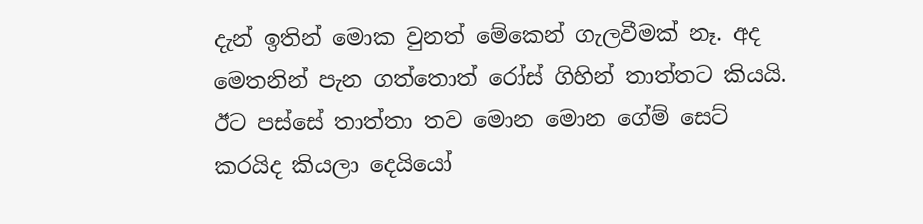දැන් ඉතින් මොක වුනත් මේකෙන් ගැලවීමක් නෑ. අද මෙතනින් පැන ගත්තොත් රෝස් ගිහින් තාත්තට කියයි. ඊට පස්සේ තාත්තා තව මොන මොන ගේම් සෙට් කරයිද කියලා දෙයියෝ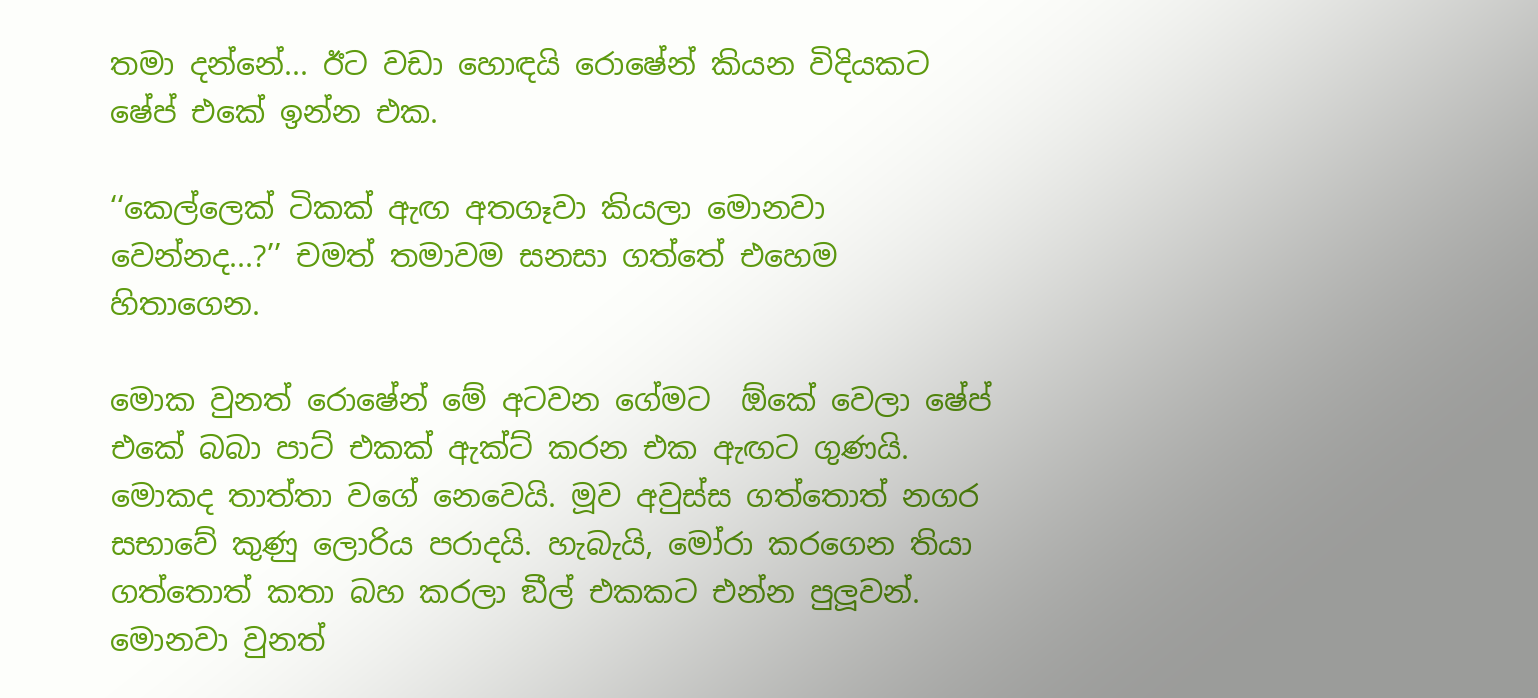තමා දන්නේ... ඊට වඩා හොඳයි රොෂේන් කියන විදියකට ෂේප් එකේ ඉන්න එක.

‘‘කෙල්ලෙක් ටිකක් ඇඟ අතගෑවා කියලා මොනවා වෙන්නද...?’’ චමත් තමාවම සනසා ගත්තේ එහෙම හිතාගෙන.

මොක වුනත් රොෂේන් මේ අටවන ගේමට  ඕකේ වෙලා ෂේප් එකේ බබා පාට් එකක් ඇක්ට් කරන එක ඇඟට ගුණයි. මොකද තාත්තා වගේ නෙවෙයි. මූව අවුස්ස ගත්තොත් නගර සභාවේ කුණු ලොරිය පරාදයි. හැබැයි, මෝරා කරගෙන තියා ගත්තොත් කතා බහ කරලා ඞීල් එකකට එන්න පුලූවන්. මොනවා වුනත්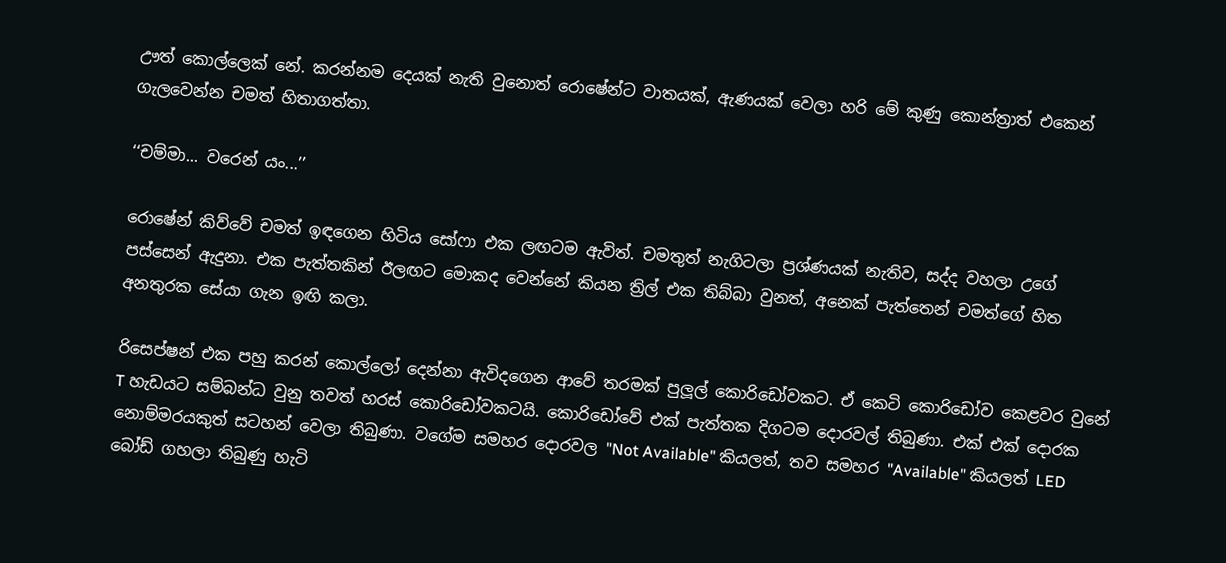ඌත් කොල්ලෙක් නේ. කරන්නම දෙයක් නැති වුනොත් රොෂේන්ට වාතයක්, ඇණයක් වෙලා හරි මේ කුණු කොන්ත්‍රාත් එකෙන් ගැලවෙන්න චමත් හිතාගත්තා.

‘‘චම්මා... වරෙන් යං...’’

රොෂේන් කිව්වේ චමත් ඉඳගෙන හිටිය සෝෆා එක ලඟටම ඇවිත්. චමතුත් නැගිටලා ප්‍රශ්ණයක් නැතිව, සද්ද වහලා උගේ පස්සෙන් ඇදුනා. එක පැත්තකින් ඊලඟට මොකද වෙන්නේ කියන ත්‍රිල් එක තිබ්බා වුනත්, අනෙක් පැත්තෙන් චමත්ගේ හිත අනතුරක සේයා ගැන ඉඟි කලා.

රිසෙප්ෂන් එක පහු කරන් කොල්ලෝ දෙන්නා ඇවිදගෙන ආවේ තරමක් පුලූල් කොරිඩෝවකට. ඒ කෙටි කොරිඩෝව කෙළවර වුනේ T හැඩයට සම්බන්ධ වුනු තවත් හරස් කොරිඩෝවකටයි. කොරිඩෝවේ එක් පැත්තක දිගටම දොරවල් තිබුණා. එක් එක් දොරක නොම්මරයකුත් සටහන් වෙලා තිබුණා. වගේම සමහර දොරවල "Not Available" කියලත්, තව සමහර "Available" කියලත් LED බෝඩ් ගහලා තිබුණු හැටි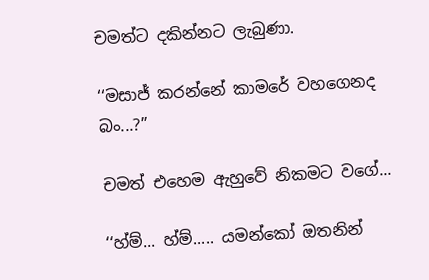චමත්ට දකින්නට ලැබුණා.

‘‘මසාජ් කරන්නේ කාමරේ වහගෙනද බං...?’’

චමත් එහෙම ඇහුවේ නිකමට වගේ...

‘‘හ්ම්... හ්ම්..... යමන්කෝ ඔතනින්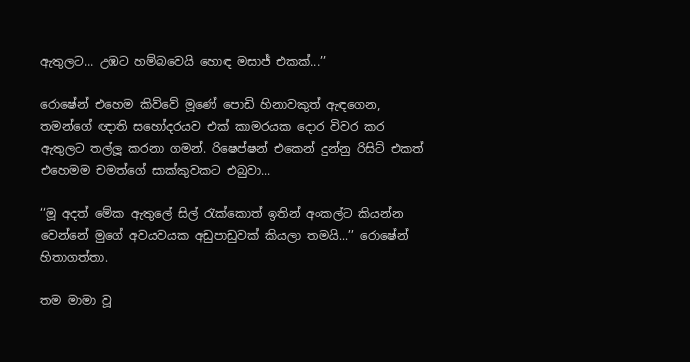ඇතුලට... උඹට හම්බවෙයි හොඳ මසාජ් එකක්...’’

රොෂේන් එහෙම කිව්වේ මූණේ පොඩි හිනාවකුත් ඇඳගෙන, තමන්ගේ ඥාති සහෝදරයව එක් කාමරයක දොර විවර කර ඇතුලට තල්ලූ කරනා ගමන්. රිෂෙප්ෂන් එකෙන් දුන්නු රිසිට් එකත් එහෙමම චමත්ගේ සාක්කුවකට එබුවා...

‘‘මූ අදත් මේක ඇතුලේ සිල් රැක්කොත් ඉතින් අංකල්ට කියන්න වෙන්නේ මුගේ අවයවයක අඩුපාඩුවක් කියලා තමයි...’’ රොෂේන් හිතාගත්තා.

තම මාමා වූ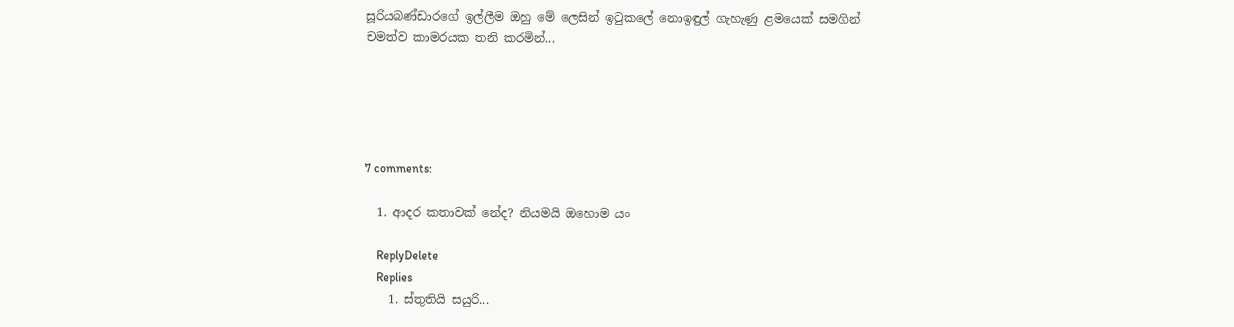සූරියබණ්ඩාරගේ ඉල්ලීම ඔහු මේ ලෙසින් ඉටුකලේ නොඉඳුල් ගැහැණු ළමයෙක් සමගින් චමත්ව කාමරයක තනි කරමින්...





7 comments:

  1. ආදර කතාවක් නේද? නියමයි ඔහොම යං

    ReplyDelete
    Replies
    1. ස්තුතියි සයුරි...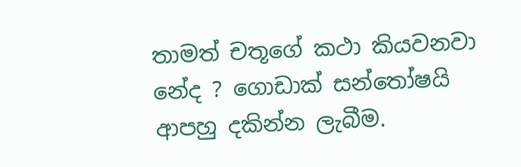තාමත් චතූගේ කථා කියවනවා නේද ? ගොඩාක් සන්තෝෂයි ආපහු දකින්න ලැබීම.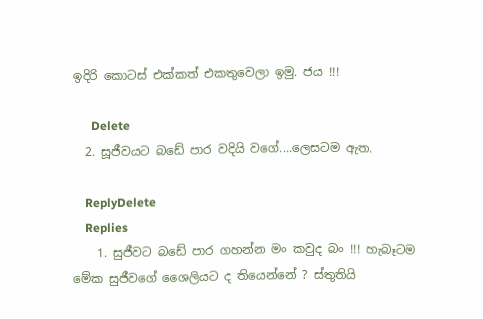ඉදිරි කොටස් එක්කත් එකතුවෙලා ඉමු. ජය !!!

      Delete
  2. සූජීවයට බඩේ පාර වදියි වගේ....ලෙසටම ඇත.

    ReplyDelete
    Replies
    1. සුජීවට බඩේ පාර ගහන්න මං කවුද බං !!! හැබෑටම මේක සුජීවගේ ශෛලියට ද තියෙන්නේ ? ස්තුතියි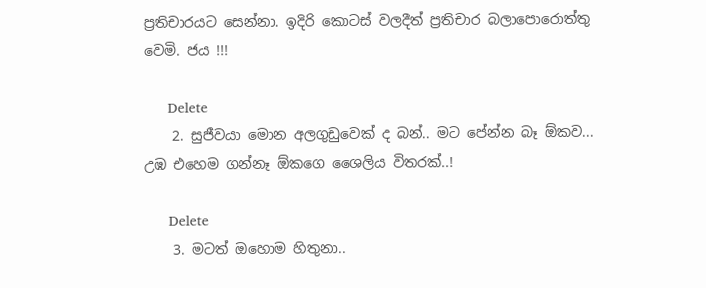ප්‍රතිචාරයට සෙන්නා. ඉදිරි කොටස් වලදීත් ප්‍රතිචාර බලාපොරොත්තු වෙමි. ජය !!!

      Delete
    2. සුජීවයා මොන අලගුඩුවෙක් ද බන්.. මට පේන්න බෑ ඕකව... උඹ එහෙම ගන්නෑ ඕකගෙ ශෛලිය විතරක්..!

      Delete
    3. මටත් ඔහොම හිතුනා..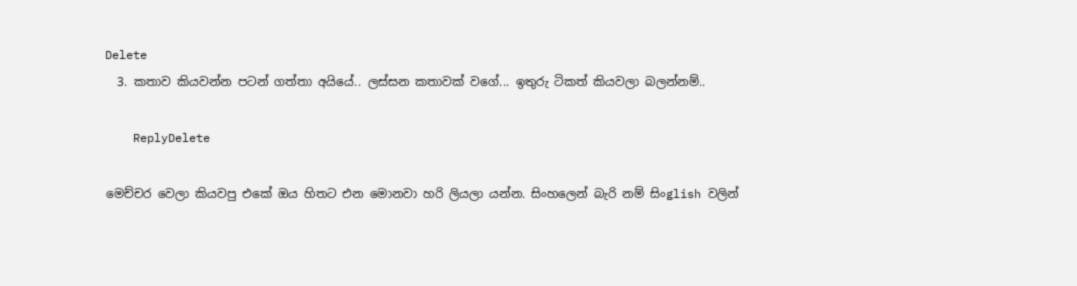Delete
  3. කතාව කියවන්න පටන් ගත්තා අයියේ.. ලස්සන කතාවක් වගේ... ඉතුරු ටිකත් කියවලා බලන්නම්..

    ReplyDelete

මෙච්චර වෙලා කියවපු එකේ ඔය හිතට එන මොනවා හරි ලියලා යන්න. සිංහලෙන් බැරි නම් සිංglish වලින්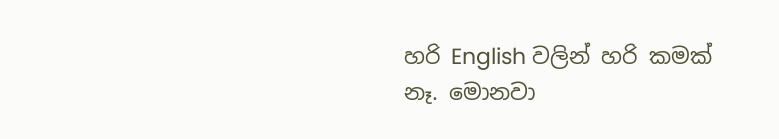හරි English වලින් හරි කමක් නෑ. මොනවා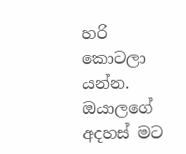හරි කොටලා යන්න. ඔයාලගේ අදහස් මට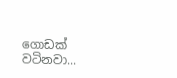ගොඩක් වටිනවා...